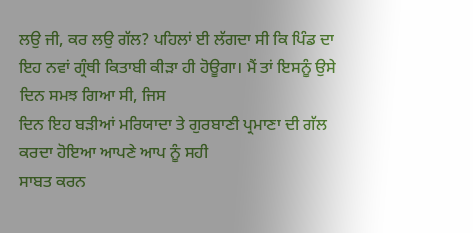ਲਉ ਜੀ, ਕਰ ਲਉ ਗੱਲ? ਪਹਿਲਾਂ ਈ ਲੱਗਦਾ ਸੀ ਕਿ ਪਿੰਡ ਦਾ
ਇਹ ਨਵਾਂ ਗ੍ਰੰਥੀ ਕਿਤਾਬੀ ਕੀੜਾ ਹੀ ਹੋਊਗਾ। ਮੈਂ ਤਾਂ ਇਸਨੂੰ ਉਸੇ ਦਿਨ ਸਮਝ ਗਿਆ ਸੀ, ਜਿਸ
ਦਿਨ ਇਹ ਬੜੀਆਂ ਮਰਿਯਾਦਾ ਤੇ ਗੁਰਬਾਣੀ ਪ੍ਰਮਾਣਾ ਦੀ ਗੱਲ ਕਰਦਾ ਹੋਇਆ ਆਪਣੇ ਆਪ ਨੂੰ ਸਹੀ
ਸਾਬਤ ਕਰਨ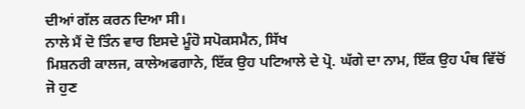ਦੀਆਂ ਗੱਲ ਕਰਨ ਦਿਆ ਸੀ।
ਨਾਲੇ ਮੈਂ ਦੋ ਤਿੰਨ ਵਾਰ ਇਸਦੇ ਮੂੰਹੋ ਸਪੋਕਸਮੈਨ, ਸਿੱਖ
ਮਿਸ਼ਨਰੀ ਕਾਲਜ, ਕਾਲੇਅਫਗਾਨੇ, ਇੱਕ ਉਹ ਪਟਿਆਲੇ ਦੇ ਪ੍ਰੋ. ਘੱਗੇ ਦਾ ਨਾਮ, ਇੱਕ ਉਹ ਪੰਥ ਵਿੱਚੋਂ
ਜੋ ਹੁਣ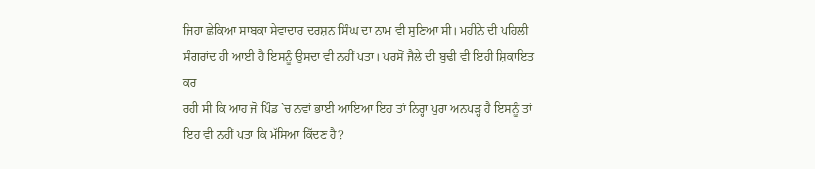ਜਿਹਾ ਛੇਕਿਆ ਸਾਬਕਾ ਸੇਵਾਦਾਰ ਦਰਸ਼ਨ ਸਿੰਘ ਦਾ ਨਾਮ ਵੀ ਸੁਣਿਆ ਸੀ। ਮਹੀਨੇ ਦੀ ਪਹਿਲੀ
ਸੰਗਰਾਂਦ ਹੀ ਆਈ ਹੈ ਇਸਨੂੰ ਉਸਦਾ ਵੀ ਨਹੀਂ ਪਤਾ। ਪਰਸੋਂ ਜੈਲੇ ਦੀ ਬੁਢੀ ਵੀ ਇਹੀ ਸ਼ਿਕਾਇਤ ਕਰ
ਰਹੀ ਸੀ ਕਿ ਆਹ ਜੋ ਪਿੰਡ `ਚ ਨਵਾਂ ਭਾਈ ਆਇਆ ਇਹ ਤਾਂ ਨਿਰ੍ਹਾ ਪੁਰਾ ਅਨਪੜ੍ਹ ਹੈ ਇਸਨੂੰ ਤਾਂ
ਇਹ ਵੀ ਨਹੀਂ ਪਤਾ ਕਿ ਮੱਸਿਆ ਕਿੱਦਣ ਹੈ?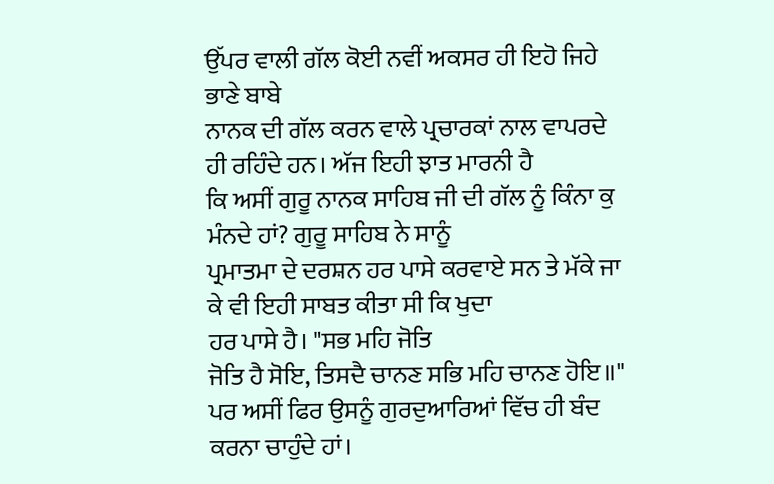ਉੱਪਰ ਵਾਲੀ ਗੱਲ ਕੋਈ ਨਵੀਂ ਅਕਸਰ ਹੀ ਇਹੋ ਜਿਹੇ ਭਾਣੇ ਬਾਬੇ
ਨਾਨਕ ਦੀ ਗੱਲ ਕਰਨ ਵਾਲੇ ਪ੍ਰਚਾਰਕਾਂ ਨਾਲ ਵਾਪਰਦੇ ਹੀ ਰਹਿੰਦੇ ਹਨ। ਅੱਜ ਇਹੀ ਝਾਤ ਮਾਰਨੀ ਹੈ
ਕਿ ਅਸੀਂ ਗੁਰੂ ਨਾਨਕ ਸਾਹਿਬ ਜੀ ਦੀ ਗੱਲ ਨੂੰ ਕਿੰਨਾ ਕੁ ਮੰਨਦੇ ਹਾਂ? ਗੁਰੂ ਸਾਹਿਬ ਨੇ ਸਾਨੂੰ
ਪ੍ਰਮਾਤਮਾ ਦੇ ਦਰਸ਼ਨ ਹਰ ਪਾਸੇ ਕਰਵਾਏ ਸਨ ਤੇ ਮੱਕੇ ਜਾ ਕੇ ਵੀ ਇਹੀ ਸਾਬਤ ਕੀਤਾ ਸੀ ਕਿ ਖੁਦਾ
ਹਰ ਪਾਸੇ ਹੈ। "ਸਭ ਮਹਿ ਜੋਤਿ
ਜੋਤਿ ਹੈ ਸੋਇ, ਤਿਸਦੈ ਚਾਨਣ ਸਭਿ ਮਹਿ ਚਾਨਣ ਹੋਇ॥"
ਪਰ ਅਸੀਂ ਫਿਰ ਉਸਨੂੰ ਗੁਰਦੁਆਰਿਆਂ ਵਿੱਚ ਹੀ ਬੰਦ ਕਰਨਾ ਚਾਹੁੰਦੇ ਹਾਂ।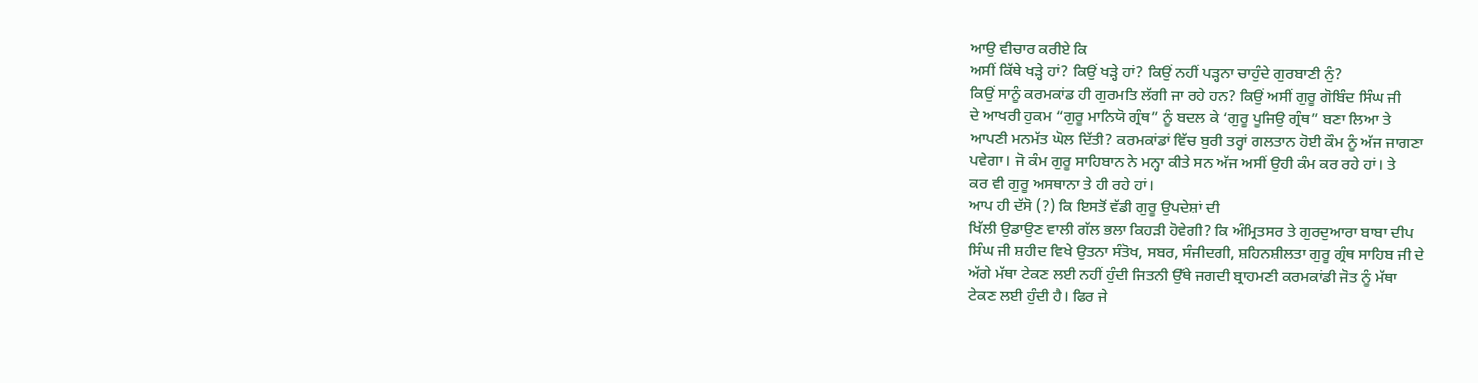ਆਉ ਵੀਚਾਰ ਕਰੀਏ ਕਿ
ਅਸੀਂ ਕਿੱਥੇ ਖੜ੍ਹੇ ਹਾਂ? ਕਿਉਂ ਖੜ੍ਹੇ ਹਾਂ? ਕਿਉਂ ਨਹੀਂ ਪੜ੍ਹਨਾ ਚਾਹੁੰਦੇ ਗੁਰਬਾਣੀ ਨੁੰ?
ਕਿਉਂ ਸਾਨੂੰ ਕਰਮਕਾਂਡ ਹੀ ਗੁਰਮਤਿ ਲੱਗੀ ਜਾ ਰਹੇ ਹਨ? ਕਿਉਂ ਅਸੀਂ ਗੁਰੂ ਗੋਬਿੰਦ ਸਿੰਘ ਜੀ
ਦੇ ਆਖਰੀ ਹੁਕਮ “ਗੁਰੂ ਮਾਨਿਯੋ ਗ੍ਰੰਥ” ਨੂੰ ਬਦਲ ਕੇ ‘ਗੁਰੂ ਪੂਜਿਉ ਗ੍ਰੰਥ” ਬਣਾ ਲਿਆ ਤੇ
ਆਪਣੀ ਮਨਮੱਤ ਘੋਲ ਦਿੱਤੀ? ਕਰਮਕਾਂਡਾਂ ਵਿੱਚ ਬੁਰੀ ਤਰ੍ਹਾਂ ਗਲਤਾਨ ਹੋਈ ਕੌਮ ਨੂੰ ਅੱਜ ਜਾਗਣਾ
ਪਵੇਗਾ। ਜੋ ਕੰਮ ਗੁਰੂ ਸਾਹਿਬਾਨ ਨੇ ਮਨ੍ਹਾ ਕੀਤੇ ਸਨ ਅੱਜ ਅਸੀਂ ਉਹੀ ਕੰਮ ਕਰ ਰਹੇ ਹਾਂ। ਤੇ
ਕਰ ਵੀ ਗੁਰੂ ਅਸਥਾਨਾ ਤੇ ਹੀ ਰਹੇ ਹਾਂ।
ਆਪ ਹੀ ਦੱਸੋ (?) ਕਿ ਇਸਤੋਂ ਵੱਡੀ ਗੁਰੂ ਉਪਦੇਸ਼ਾਂ ਦੀ
ਖਿੱਲੀ ਉਡਾਉਣ ਵਾਲੀ ਗੱਲ ਭਲਾ ਕਿਹੜੀ ਹੋਵੇਗੀ? ਕਿ ਅੰਮ੍ਰਿਤਸਰ ਤੇ ਗੁਰਦੁਆਰਾ ਬਾਬਾ ਦੀਪ
ਸਿੰਘ ਜੀ ਸ਼ਹੀਦ ਵਿਖੇ ਉਤਨਾ ਸੰਤੋਖ, ਸਬਰ, ਸੰਜੀਦਗੀ, ਸ਼ਹਿਨਸ਼ੀਲਤਾ ਗੁਰੂ ਗ੍ਰੰਥ ਸਾਹਿਬ ਜੀ ਦੇ
ਅੱਗੇ ਮੱਥਾ ਟੇਕਣ ਲਈ ਨਹੀਂ ਹੁੰਦੀ ਜਿਤਨੀ ਉੱਥੇ ਜਗਦੀ ਬ੍ਰਾਹਮਣੀ ਕਰਮਕਾਂਡੀ ਜੋਤ ਨੂੰ ਮੱਥਾ
ਟੇਕਣ ਲਈ ਹੁੰਦੀ ਹੈ। ਫਿਰ ਜੇ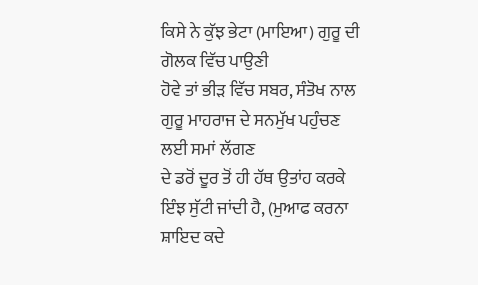ਕਿਸੇ ਨੇ ਕੁੱਝ ਭੇਟਾ (ਮਾਇਆ) ਗੁਰੂ ਦੀ ਗੋਲਕ ਵਿੱਚ ਪਾਉਣੀ
ਹੋਵੇ ਤਾਂ ਭੀੜ ਵਿੱਚ ਸਬਰ, ਸੰਤੋਖ ਨਾਲ ਗੁਰੂ ਮਾਹਰਾਜ ਦੇ ਸਨਮੁੱਖ ਪਹੁੰਚਣ ਲਈ ਸਮਾਂ ਲੱਗਣ
ਦੇ ਡਰੋਂ ਦੂਰ ਤੋਂ ਹੀ ਹੱਥ ਉਤਾਂਹ ਕਰਕੇ ਇੰਝ ਸੁੱਟੀ ਜਾਂਦੀ ਹੈ, (ਮੁਆਫ ਕਰਨਾ ਸ਼ਾਇਦ ਕਦੇ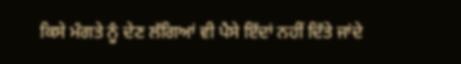ਕਿਸੇ ਮੰਗਤੇ ਨੂੰ ਦੇਣ ਲੱਗਿਆਂ ਵੀ ਪੈਸੇ ਇੱਦਾਂ ਨਹੀਂ ਦਿੱਤੇ ਜਾਂਦੇ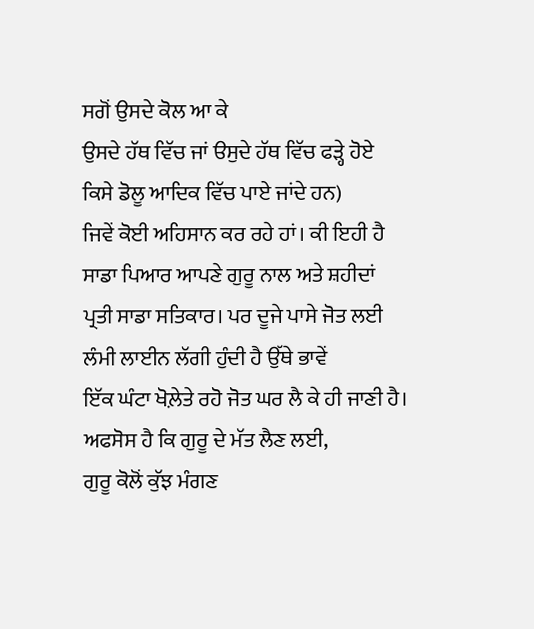ਸਗੋਂ ਉਸਦੇ ਕੋਲ ਆ ਕੇ
ਉਸਦੇ ਹੱਥ ਵਿੱਚ ਜਾਂ ੳਸੁਦੇ ਹੱਥ ਵਿੱਚ ਫੜ੍ਹੇ ਹੋਏ ਕਿਸੇ ਡੋਲੂ ਆਦਿਕ ਵਿੱਚ ਪਾਏ ਜਾਂਦੇ ਹਨ)
ਜਿਵੇਂ ਕੋਈ ਅਹਿਸਾਨ ਕਰ ਰਹੇ ਹਾਂ। ਕੀ ਇਹੀ ਹੈ ਸਾਡਾ ਪਿਆਰ ਆਪਣੇ ਗੁਰੂ ਨਾਲ ਅਤੇ ਸ਼ਹੀਦਾਂ
ਪ੍ਰਤੀ ਸਾਡਾ ਸਤਿਕਾਰ। ਪਰ ਦੂਜੇ ਪਾਸੇ ਜੋਤ ਲਈ ਲੰਮੀ ਲਾਈਨ ਲੱਗੀ ਹੁੰਦੀ ਹੈ ਉੱਥੇ ਭਾਵੇਂ
ਇੱਕ ਘੰਟਾ ਖੋਲ਼ੇਤੇ ਰਹੋ ਜੋਤ ਘਰ ਲੈ ਕੇ ਹੀ ਜਾਣੀ ਹੈ। ਅਫਸੋਸ ਹੈ ਕਿ ਗੁਰੂ ਦੇ ਮੱਤ ਲੈਣ ਲਈ,
ਗੁਰੂ ਕੋਲੋਂ ਕੁੱਝ ਮੰਗਣ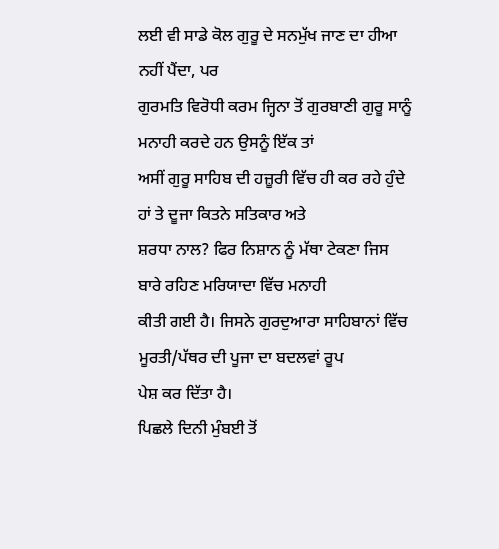ਲਈ ਵੀ ਸਾਡੇ ਕੋਲ ਗੁਰੂ ਦੇ ਸਨਮੁੱਖ ਜਾਣ ਦਾ ਹੀਆ ਨਹੀਂ ਪੈਂਦਾ, ਪਰ
ਗੁਰਮਤਿ ਵਿਰੋਧੀ ਕਰਮ ਜ੍ਹਿਨਾ ਤੋਂ ਗੁਰਬਾਣੀ ਗੁਰੂ ਸਾਨੂੰ ਮਨਾਹੀ ਕਰਦੇ ਹਨ ਉਸਨੂੰ ਇੱਕ ਤਾਂ
ਅਸੀਂ ਗੁਰੂ ਸਾਹਿਬ ਦੀ ਹਜ਼ੂਰੀ ਵਿੱਚ ਹੀ ਕਰ ਰਹੇ ਹੁੰਦੇ ਹਾਂ ਤੇ ਦੂਜਾ ਕਿਤਨੇ ਸਤਿਕਾਰ ਅਤੇ
ਸ਼ਰਧਾ ਨਾਲ? ਫਿਰ ਨਿਸ਼ਾਨ ਨੂੰ ਮੱਥਾ ਟੇਕਣਾ ਜਿਸ ਬਾਰੇ ਰਹਿਣ ਮਰਿਯਾਦਾ ਵਿੱਚ ਮਨਾਹੀ
ਕੀਤੀ ਗਈ ਹੈ। ਜਿਸਨੇ ਗੁਰਦੁਆਰਾ ਸਾਹਿਬਾਨਾਂ ਵਿੱਚ ਮੂਰਤੀ/ਪੱਥਰ ਦੀ ਪੂਜਾ ਦਾ ਬਦਲਵਾਂ ਰੂਪ
ਪੇਸ਼ ਕਰ ਦਿੱਤਾ ਹੈ।
ਪਿਛਲੇ ਦਿਨੀ ਮੁੰਬਈ ਤੋਂ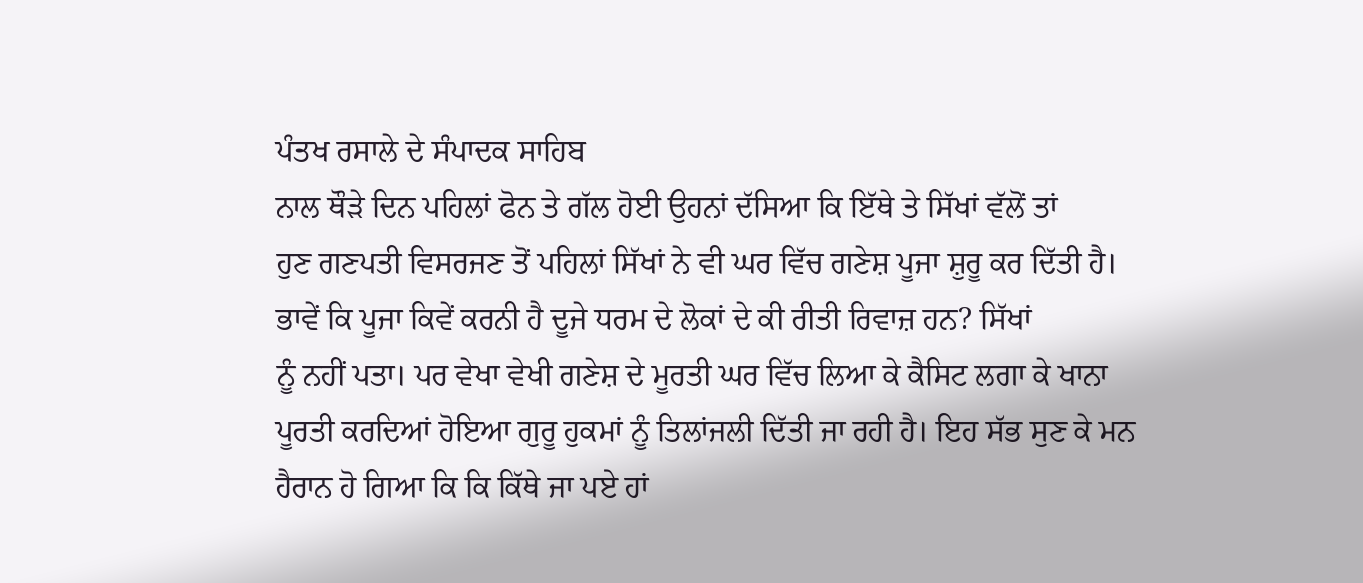ਪੰਤਖ ਰਸਾਲੇ ਦੇ ਸੰਪਾਦਕ ਸਾਹਿਬ
ਨਾਲ ਥੌੜੇ ਦਿਨ ਪਹਿਲਾਂ ਫੋਨ ਤੇ ਗੱਲ ਹੋਈ ਉਹਨਾਂ ਦੱਸਿਆ ਕਿ ਇੱਥੇ ਤੇ ਸਿੱਖਾਂ ਵੱਲੋਂ ਤਾਂ
ਹੁਣ ਗਣਪਤੀ ਵਿਸਰਜਣ ਤੋਂ ਪਹਿਲਾਂ ਸਿੱਖਾਂ ਨੇ ਵੀ ਘਰ ਵਿੱਚ ਗਣੇਸ਼ ਪੂਜਾ ਸ਼ੁਰੂ ਕਰ ਦਿੱਤੀ ਹੈ।
ਭਾਵੇਂ ਕਿ ਪੂਜਾ ਕਿਵੇਂ ਕਰਨੀ ਹੈ ਦੂਜੇ ਧਰਮ ਦੇ ਲੋਕਾਂ ਦੇ ਕੀ ਰੀਤੀ ਰਿਵਾਜ਼ ਹਨ? ਸਿੱਖਾਂ
ਨੂੰ ਨਹੀਂ ਪਤਾ। ਪਰ ਵੇਖਾ ਵੇਖੀ ਗਣੇਸ਼ ਦੇ ਮੂਰਤੀ ਘਰ ਵਿੱਚ ਲਿਆ ਕੇ ਕੈਸਿਟ ਲਗਾ ਕੇ ਖਾਨਾ
ਪੂਰਤੀ ਕਰਦਿਆਂ ਹੋਇਆ ਗੁਰੂ ਹੁਕਮਾਂ ਨੂੰ ਤਿਲਾਂਜਲੀ ਦਿੱਤੀ ਜਾ ਰਹੀ ਹੈ। ਇਹ ਸੱਭ ਸੁਣ ਕੇ ਮਨ
ਹੈਰਾਨ ਹੋ ਗਿਆ ਕਿ ਕਿ ਕਿੱਥੇ ਜਾ ਪਏ ਹਾਂ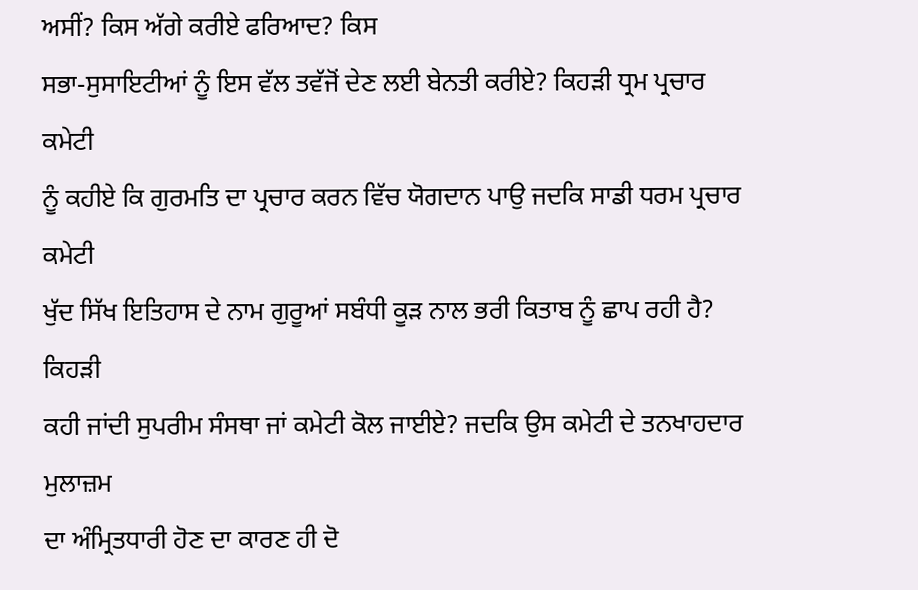ਅਸੀਂ? ਕਿਸ ਅੱਗੇ ਕਰੀਏ ਫਰਿਆਦ? ਕਿਸ
ਸਭਾ-ਸੁਸਾਇਟੀਆਂ ਨੂੰ ਇਸ ਵੱਲ ਤਵੱਜੋਂ ਦੇਣ ਲਈ ਬੇਨਤੀ ਕਰੀਏ? ਕਿਹੜੀ ਧ੍ਰਮ ਪ੍ਰਚਾਰ ਕਮੇਟੀ
ਨੂੰ ਕਹੀਏ ਕਿ ਗੁਰਮਤਿ ਦਾ ਪ੍ਰਚਾਰ ਕਰਨ ਵਿੱਚ ਯੋਗਦਾਨ ਪਾਉ ਜਦਕਿ ਸਾਡੀ ਧਰਮ ਪ੍ਰਚਾਰ ਕਮੇਟੀ
ਖੁੱਦ ਸਿੱਖ ਇਤਿਹਾਸ ਦੇ ਨਾਮ ਗੁਰੂਆਂ ਸਬੰਧੀ ਕੂੜ ਨਾਲ ਭਰੀ ਕਿਤਾਬ ਨੂੰ ਛਾਪ ਰਹੀ ਹੈ? ਕਿਹੜੀ
ਕਹੀ ਜਾਂਦੀ ਸੁਪਰੀਮ ਸੰਸਥਾ ਜਾਂ ਕਮੇਟੀ ਕੋਲ ਜਾਈਏ? ਜਦਕਿ ਉਸ ਕਮੇਟੀ ਦੇ ਤਨਖਾਹਦਾਰ ਮੁਲਾਜ਼ਮ
ਦਾ ਅੰਮ੍ਰਿਤਧਾਰੀ ਹੋਣ ਦਾ ਕਾਰਣ ਹੀ ਦੋ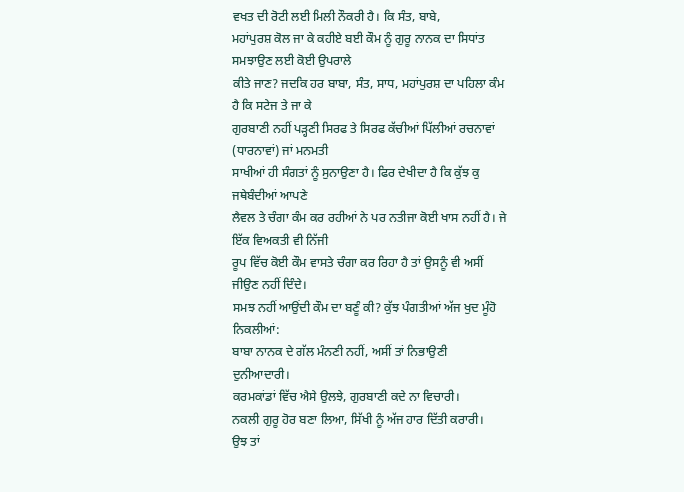ਵਖਤ ਦੀ ਰੋਟੀ ਲਈ ਮਿਲੀ ਨੌਕਰੀ ਹੈ। ਕਿ ਸੰਤ, ਬਾਬੇ,
ਮਹਾਂਪੁਰਸ਼ ਕੋਲ ਜਾ ਕੇ ਕਹੀਏ ਬਈ ਕੌਮ ਨੂੰ ਗੁਰੂ ਨਾਨਕ ਦਾ ਸਿਧਾਂਤ ਸਮਝਾਉਣ ਲਈ ਕੋਈ ਉਪਰਾਲੇ
ਕੀਤੇ ਜਾਣ? ਜਦਕਿ ਹਰ ਬਾਬਾ, ਸੰਤ, ਸਾਧ, ਮਹਾਂਪੁਰਸ਼ ਦਾ ਪਹਿਲਾ ਕੰਮ ਹੈ ਕਿ ਸਟੇਜ ਤੇ ਜਾ ਕੇ
ਗੁਰਬਾਣੀ ਨਹੀਂ ਪੜ੍ਹਣੀ ਸਿਰਫ ਤੇ ਸਿਰਫ ਕੱਚੀਆਂ ਪਿੱਲੀਆਂ ਰਚਨਾਵਾਂ (ਧਾਰਨਾਵਾਂ) ਜਾਂ ਮਨਮਤੀ
ਸਾਖੀਆਂ ਹੀ ਸੰਗਤਾਂ ਨੂੰ ਸੁਨਾਉਣਾ ਹੈ। ਫਿਰ ਦੇਖੀਦਾ ਹੈ ਕਿ ਕੁੱਝ ਕੁ ਜਥੇਬੰਦੀਆਂ ਆਪਣੇ
ਲੈਵਲ ਤੇ ਚੰਗਾ ਕੰਮ ਕਰ ਰਹੀਆਂ ਨੇ ਪਰ ਨਤੀਜਾ ਕੋਈ ਖਾਸ ਨਹੀਂ ਹੈ। ਜੇ ਇੱਕ ਵਿਅਕਤੀ ਵੀ ਨਿੱਜੀ
ਰੂਪ ਵਿੱਚ ਕੋਈ ਕੌਮ ਵਾਸਤੇ ਚੰਗਾ ਕਰ ਰਿਹਾ ਹੈ ਤਾਂ ਉਸਨੂੰ ਵੀ ਅਸੀਂ ਜੀਉਣ ਨਹੀਂ ਦਿੰਦੇ।
ਸਮਝ ਨਹੀਂ ਆਉਂਦੀ ਕੌਮ ਦਾ ਬਣੂੰ ਕੀ? ਕੁੱਝ ਪੰਗਤੀਆਂ ਅੱਜ ਖੁਦ ਮੂੰਹੋ ਨਿਕਲੀਆਂ:
ਬਾਬਾ ਨਾਨਕ ਦੇ ਗੱਲ ਮੰਨਣੀ ਨਹੀਂ, ਅਸੀਂ ਤਾਂ ਨਿਭਾਉਣੀ
ਦੁਨੀਆਦਾਰੀ।
ਕਰਮਕਾਂਡਾਂ ਵਿੱਚ ਐਸੇ ਉਲਝੇ, ਗੁਰਬਾਣੀ ਕਦੇ ਨਾ ਵਿਚਾਰੀ।
ਨਕਲੀ ਗੁਰੂ ਹੋਰ ਬਣਾ ਲਿਆ, ਸਿੱਖੀ ਨੂੰ ਅੱਜ ਹਾਰ ਦਿੱਤੀ ਕਰਾਰੀ।
ਉਝ ਤਾਂ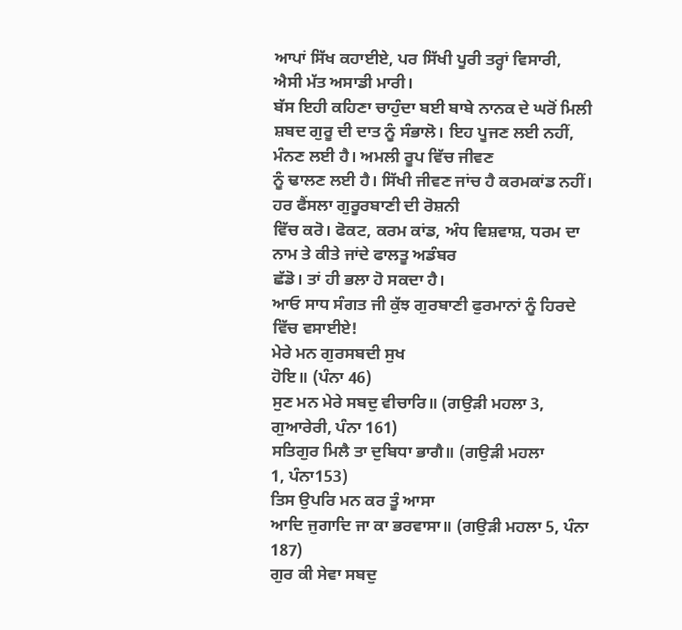ਆਪਾਂ ਸਿੱਖ ਕਹਾਈਏ, ਪਰ ਸਿੱਖੀ ਪੂਰੀ ਤਰ੍ਹਾਂ ਵਿਸਾਰੀ,
ਐਸੀ ਮੱਤ ਅਸਾਡੀ ਮਾਰੀ।
ਬੱਸ ਇਹੀ ਕਹਿਣਾ ਚਾਹੁੰਦਾ ਬਈ ਬਾਬੇ ਨਾਨਕ ਦੇ ਘਰੋਂ ਮਿਲੀ
ਸ਼ਬਦ ਗੁਰੂ ਦੀ ਦਾਤ ਨੂੰ ਸੰਭਾਲੋ। ਇਹ ਪੂਜਣ ਲਈ ਨਹੀਂ, ਮੰਨਣ ਲਈ ਹੈ। ਅਮਲੀ ਰੂਪ ਵਿੱਚ ਜੀਵਣ
ਨੂੰ ਢਾਲਣ ਲਈ ਹੈ। ਸਿੱਖੀ ਜੀਵਣ ਜਾਂਚ ਹੈ ਕਰਮਕਾਂਡ ਨਹੀਂ। ਹਰ ਫੈਂਸਲਾ ਗੁਰੂਰਬਾਣੀ ਦੀ ਰੋਸ਼ਨੀ
ਵਿੱਚ ਕਰੋ। ਫੋਕਟ, ਕਰਮ ਕਾਂਡ, ਅੰਧ ਵਿਸ਼ਵਾਸ਼, ਧਰਮ ਦਾ ਨਾਮ ਤੇ ਕੀਤੇ ਜਾਂਦੇ ਫਾਲਤੂ ਅਡੰਬਰ
ਛੱਡੋ। ਤਾਂ ਹੀ ਭਲਾ ਹੋ ਸਕਦਾ ਹੈ।
ਆਓ ਸਾਧ ਸੰਗਤ ਜੀ ਕੁੱਝ ਗੁਰਬਾਣੀ ਫੁਰਮਾਨਾਂ ਨੂੰ ਹਿਰਦੇ
ਵਿੱਚ ਵਸਾਈਏ!
ਮੇਰੇ ਮਨ ਗੁਰਸਬਦੀ ਸੁਖ
ਹੋਇ॥ (ਪੰਨਾ 46)
ਸੁਣ ਮਨ ਮੇਰੇ ਸਬਦੁ ਵੀਚਾਰਿ॥ (ਗਉੜੀ ਮਹਲਾ 3,
ਗੁਆਰੇਰੀ, ਪੰਨਾ 161)
ਸਤਿਗੁਰ ਮਿਲੈ ਤਾ ਦੁਬਿਧਾ ਭਾਗੈ॥ (ਗਉੜੀ ਮਹਲਾ
1, ਪੰਨਾ153)
ਤਿਸ ਉਪਰਿ ਮਨ ਕਰ ਤੂੰ ਆਸਾ
ਆਦਿ ਜੁਗਾਦਿ ਜਾ ਕਾ ਭਰਵਾਸਾ॥ (ਗਉੜੀ ਮਹਲਾ 5, ਪੰਨਾ 187)
ਗੁਰ ਕੀ ਸੇਵਾ ਸਬਦੁ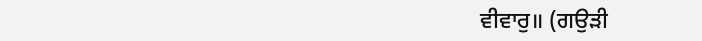ਵੀਵਾਰੁ॥ (ਗਉੜੀ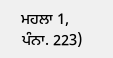ਮਹਲਾ 1,
ਪੰਨਾ. 223)